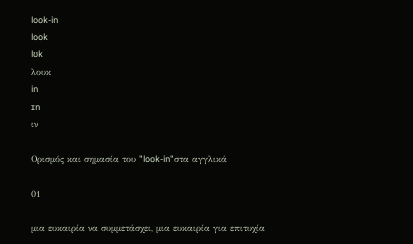look-in
look
lʊk
λουκ
in
ɪn
ιν

Ορισμός και σημασία του "look-in"στα αγγλικά

01

μια ευκαιρία να συμμετάσχει, μια ευκαιρία για επιτυχία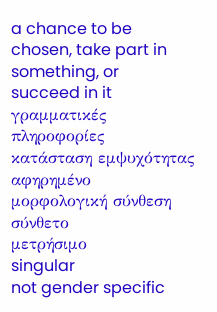a chance to be chosen, take part in something, or succeed in it
γραμματικές πληροφορίες
κατάσταση εμψυχότητας
αφηρημένο
μορφολογική σύνθεση
σύνθετο
μετρήσιμο
singular
not gender specific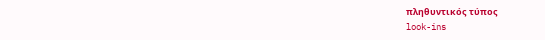πληθυντικός τύπος
look-ins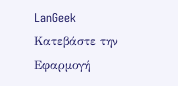LanGeek
Κατεβάστε την Εφαρμογή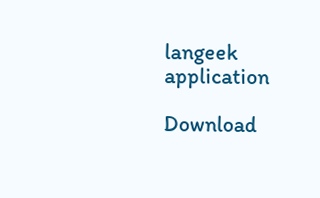langeek application

Download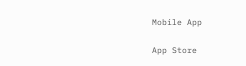Mobile App

App Store